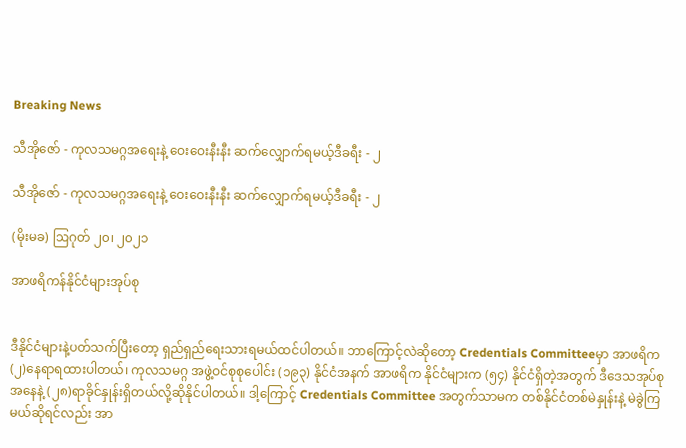Breaking News

သီအိုဇော် - ကုလသမဂ္ဂအရေးနဲ့ ဝေးဝေးနီးနီး ဆက်လျှောက်ရမယ့်ဒီခရီး - ၂

သီအိုဇော် - ကုလသမဂ္ဂအရေးနဲ့ ဝေးဝေးနီးနီး ဆက်လျှောက်ရမယ့်ဒီခရီး - ၂

(မိုးမခ) ဩဂုတ် ၂၀၊ ၂၀၂၁

အာဖရိကန်နိုင်ငံများအုပ်စု


ဒီနိုင်ငံများနဲ့ပတ်သက်ပြီးတော့ ရှည်ရှည်ရေးသားရမယ်ထင်ပါတယ်။ ဘာကြောင့်လဲဆိုတော့ Credentials Committeeမှာ အာဖရိက(၂)နေရာရထားပါတယ်၊ ကုလသမဂ္ဂ အဖွဲ့ဝင်စုစုပေါင်း (၁၉၃) နိုင်ငံအနက် အာဖရိက နိုင်ငံများက (၅၄) နိုင်ငံရှိတဲ့အတွက် ဒီဒေသအုပ်စု အနေနဲ့ (၂၈)ရာခိုင်နှုန်းရှိတယ်လို့ဆိုနိုင်ပါတယ်။ ဒါ့ကြောင့် Credentials Committee အတွက်သာမက တစ်နိုင်ငံတစ်မဲနှုန်းနဲ့ မဲခွဲကြမယ်ဆိုရင်လည်း အာ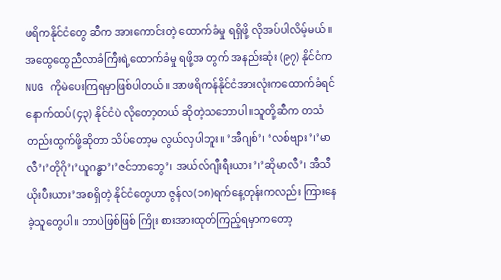ဖရိကနိုင်ငံတွေ ဆီက အားကောင်းတဲ့ ထောက်ခံမှု ရရှိဖို့ လိုအပ်ပါလိမ့်မယ်။အထွေထွေညီလာခံကြီးရဲ့ထောက်ခံမှု ရဖို့အ တွက် အနည်းဆုံး (၉၇) နိုင်ငံက NUG ကိုမဲပေးကြရမှာဖြစ်ပါတယ်။ အာဖရိကန်နိုင်ငံအားလုံးကထောက်ခံရင် နောက်ထပ်(၄၃) နိုင်ငံပဲ လိုတော့တယ် ဆိုတဲ့သဘောပါ။သူတို့ဆီက တသံတည်းထွက်ဖို့ဆိုတာ သိပ်တော့မ လွယ်လှပါဘူး။ ’အီဂျစ်’၊ ‘လစ်ဗျား’၊’မာလီ’၊’တိုဂို’၊’ယူဂန္ဓာ’၊’ဇင်ဘာဘွေ’၊ အယ်လ်ဂျီးရီးယား’၊’ဆိုမာလီ’၊ အီသီ ယိုးပီးယား’အစရှိတဲ့ နိုင်ငံတွေဟာ ဇွန်လ(၁၈)ရက်နေ့တုန်းကလည်း ကြားနေခဲ့သူတွေပါ။ ဘာပဲဖြစ်ဖြစ် ကြိုး စားအားထုတ်ကြည့်ရမှာကတော့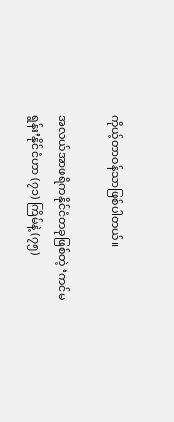ကိုယ့်တာဝန်သာဖြစ်ပါတယ်။

အလယ်အာဖရိကနိုင်ငံတခုဖြစ်တဲ့ ‘ကင်မရွန်း’နိုင်ငံဟာ (၇၁) ကြိမ်နဲ့ (၇၅)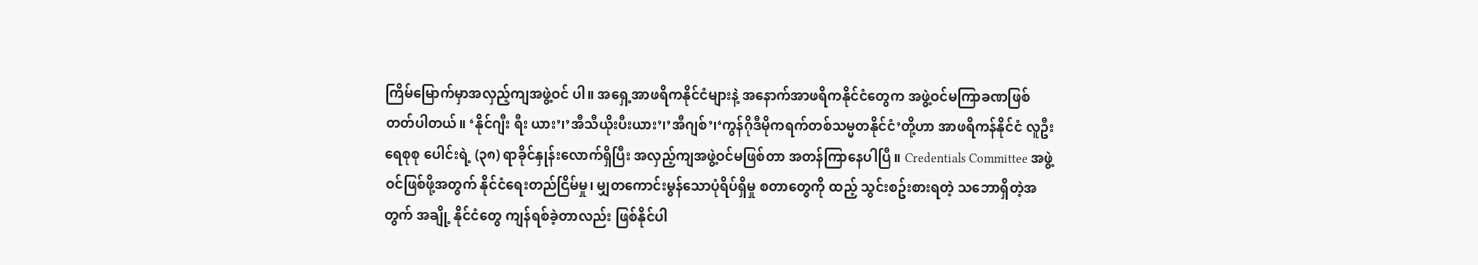ကြိမ်မြောက်မှာအလှည့်ကျအဖွဲ့ဝင် ပါ။ အရှေ့အာဖရိကနိုင်ငံများနဲ့ အနောက်အာဖရိကနိုင်ငံတွေက အဖွဲ့ဝင်မကြာခဏဖြစ်တတ်ပါတယ်။ ‘နိုင်ဂျီး ရီး ယား’၊’အီသီယိုးပီးယား’၊’အီဂျစ်’၊‘ကွန်ဂိုဒီမိုကရက်တစ်သမ္မတနိုင်ငံ’တို့ဟာ အာဖရိကန်နိုင်ငံ လူဦးရေစုစု ပေါင်းရဲ့ (၃၈) ရာခိုင်နှုန်းလောက်ရှိပြီး အလှည့်ကျအဖွဲ့ဝင်မဖြစ်တာ အ‌တန်ကြာနေပါပြီ။ Credentials Committee အဖွဲ့ဝင်ဖြစ်ဖို့အတွက် နိုင်ငံရေးတည်ငြိမ်မှု၊ မျှတကောင်းမွန်သောပုံရိပ်ရှိမှု စတာတွေကို ထည့် သွင်းစဥ်းစားရတဲ့ သဘောရှိတဲ့အတွက် အချို့ နိုင်ငံတွေ ကျန်ရစ်ခဲ့တာလည်း ဖြစ်နိုင်ပါ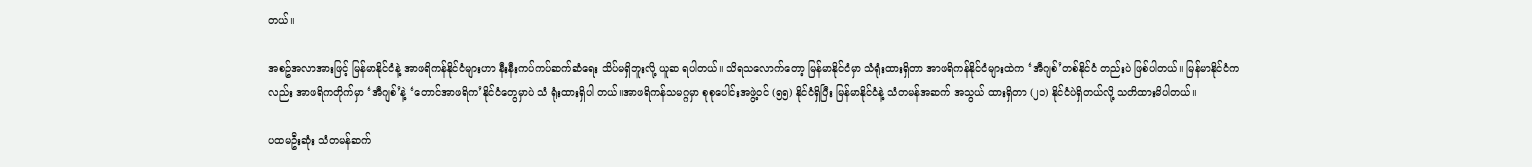တယ်။

အစဥ်အလာအားဖြင့် မြန်မာနိုင်ငံနဲ့ အာဖရိကန်နိုင်ငံများဟာ နီးနီးကပ်ကပ်ဆက်ဆံရေး သိပ်မရှိဘူးလို့ ယူဆ ရပါတယ်။ သိရသလောက်တော့ မြန်မာနိုင်ငံမှာ သံရုံးထားရှိတာ အာဖရိကန်နိုင်ငံများထဲက ‘အီဂျစ်’တစ်နိုင်ငံ တည်းပဲ ဖြစ်ပါတယ်။ မြန်မာနိုင်ငံကလည်း အာဖရိကတိုက်မှာ ‘အီဂျစ်’နဲ့ ‘တောင်အာဖရိက’နိုင်ငံတွေမှာပဲ သံ ရုံးထားရှိပါ တယ်။အာဖရိကန်သမဂ္ဂမှာ စုစုပေါင်းအဖွဲ့ဝင် (၅၅) နိုင်ငံရှိပြီး မြန်မာနိုင်ငံနဲ့ သံတမန်အဆက် အသွယ် ထားရှိတာ (၂၁) နိုင်ငံပဲရှိတယ်လို့ သတိထားမိပါတယ်။

ပထမဦးဆုံး သံတမန်ဆက်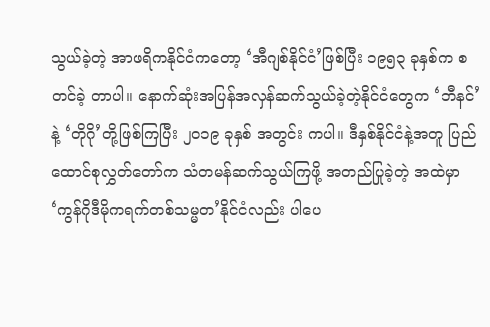သွယ်ခဲ့တဲ့ အာဖရိကနိုင်ငံကတော့ ‘အီဂျစ်နိုင်ငံ’ဖြစ်ပြီး ၁၉၅၃ ခုနှစ်က စတင်ခဲ့ တာပါ။ နောက်ဆုံးအပြန်အလှန်ဆက်သွယ်ခဲ့တဲ့နိုင်ငံတွေက ‘ဘီနင်’နဲ့ ‘တိုဂို’တို့ဖြစ်ကြပြီး ၂၀၁၉ ခုနှစ် အတွင်း ကပါ။ ဒီနှစ်နိုင်ငံနဲ့အတူ ပြည်ထောင်စုလွှတ်တော်က သံတမန်ဆက်သွယ်ကြဖို့ အတည်ပြုခဲ့တဲ့ အထဲမှာ ‘ကွန်ဂိုဒီမိုကရက်တစ်သမ္မတ’နိုင်ငံလည်း ပါပေ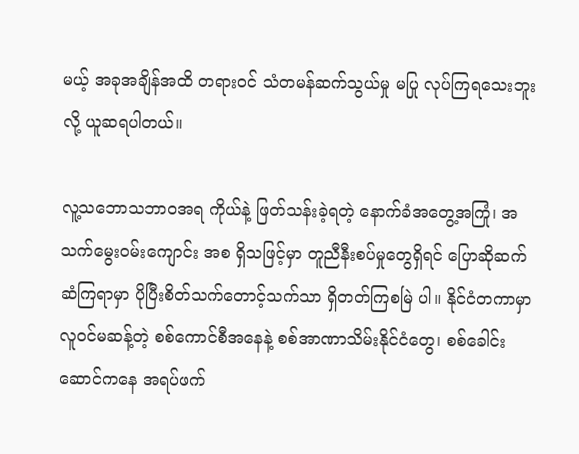မယ့် အခုအချိန်အထိ တရားဝင် သံတမန်ဆက်သွယ်မှု မပြု လုပ်ကြရသေးဘူးလို့ ယူဆရပါတယ်။

လူ့သဘောသဘာဝအရ ကိုယ်နဲ့ ဖြတ်သန်းခဲ့ရတဲ့ နောက်ခံအတွေ့အကြုံ၊ အသက်မွေးဝမ်းကျောင်း အစ ရှိသဖြင့်မှာ တူညီနီးစပ်မှုတွေရှိရင် ပြောဆိုဆက်ဆံကြရာမှာ ပိုပြီးစိတ်သက်တောင့်သက်သာ ရှိတတ်ကြစမြဲ ပါ။ နိုင်ငံတကာမှာလူဝင်မဆန့်တဲ့ စစ်ကောင်စီအနေနဲ့ စစ်အာဏာသိမ်းနိုင်ငံတွေ၊ စစ်ခေါင်းဆောင်ကနေ အရပ်ဖက်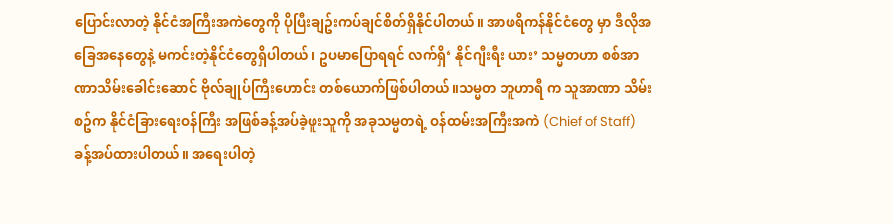ပြောင်းလာတဲ့ နိုင်ငံအကြီးအကဲတွေကို ပိုပြီးချဥ်းကပ်ချင်စိတ်ရှိနိုင်ပါတယ်။ အာဖရိကန်နိုင်ငံတွေ မှာ ဒီလိုအခြေအနေတွေနဲ့ မကင်းတဲ့နိုင်ငံတွေရှိပါတယ်၊ ဥပမာပြောရရင် လက်ရှိ‘ နိုင်ဂျီးရီး ယား’ သမ္မတဟာ စစ်အာဏာသိမ်းခေါင်းဆောင် ဗိုလ်ချုပ်ကြီးဟောင်း တစ်ယောက်ဖြစ်ပါတယ်။သမ္မတ ဘူဟာရီ က သူအာဏာ သိမ်းစဥ်က နိုင်ငံခြားရေးဝန်ကြီး အဖြစ်ခန့်အပ်ခဲ့ဖူးသူကို အခုသမ္မတရဲ့ ဝန်ထမ်းအကြီးအကဲ (Chief of Staff) ခန့်အပ်ထားပါတယ်။ အရေးပါတဲ့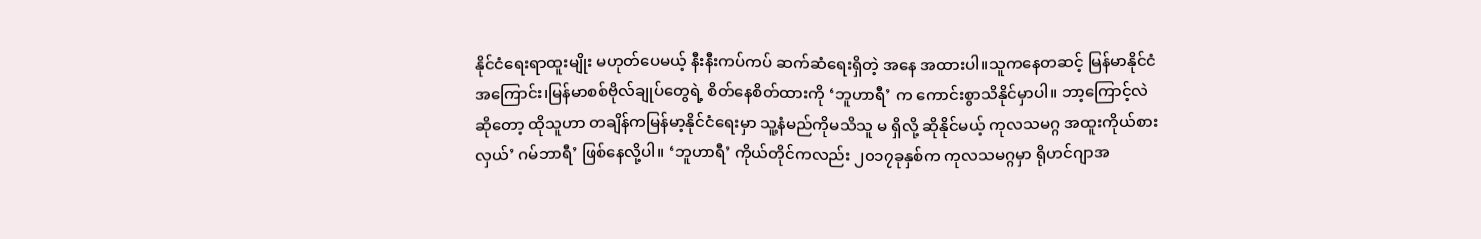နိုင်ငံရေးရာထူးမျိုး မဟုတ်ပေမယ့် နီးနီးကပ်ကပ် ဆက်ဆံရေးရှိတဲ့ အနေ အထားပါ။သူကနေတဆင့် မြန်မာနိုင်ငံအကြောင်း၊မြန်မာစစ်ဗိုလ်ချုပ်တွေရဲ့ စိတ်နေစိတ်ထားကို ‘ဘူဟာရီ’ က ကောင်းစွာသိနိုင်မှာပါ။ ဘာ့ကြောင့်လဲဆိုတော့ ထိုသူဟာ တချိန်ကမြန်မာ့နိုင်ငံရေးမှာ သူ့နံမည်ကိုမသိသူ မ ရှိလို့ ဆိုနိုင်မယ့် ကုလသမဂ္ဂ အထူးကိုယ်စားလှယ်’ ဂမ်ဘာရီ’ ဖြစ်နေလို့ပါ။ ‘ဘူဟာရီ’ ကိုယ်တိုင်ကလည်း ၂၀၁၇ခုနှစ်က ကုလသမဂ္ဂမှာ ရိုဟင်ဂျာအ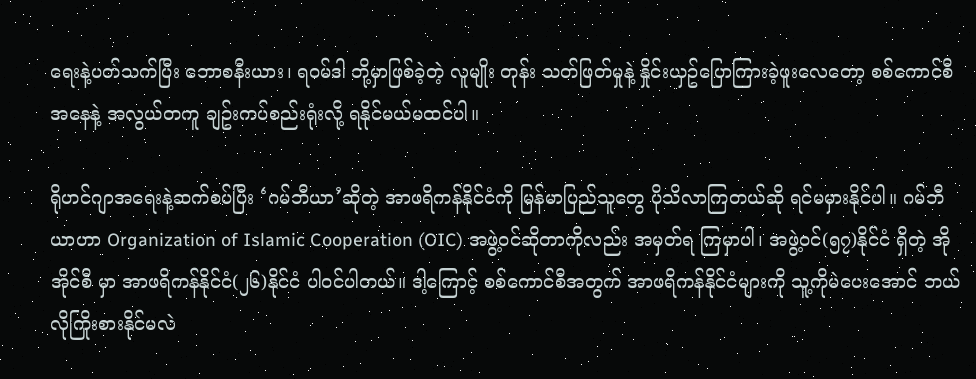ရေးနဲ့ပတ်သက်ပြီး ဘောစနီးယား၊ ရဝမ်ဒါ တို့မှာဖြစ်ခဲ့တဲ့ လူမျိုး တုန်း သတ်ဖြတ်မှုနဲ့ နှိုင်းယှဥ်ပြောကြားခဲ့ဖူးလေတော့ စစ်ကောင်စီအနေနဲ့ အလွယ်တကူ ချဥ်းကပ်စည်းရုံးလို့ ရနိုင်မယ်မထင်ပါ။

ရိုဟင်ဂျာအရေးနဲ့ဆက်စပ်ပြီး ‘ဂမ်ဘီယာ’ဆိုတဲ့ အာဖရိကန်နိုင်ငံကို မြန်မာပြည်သူတွေ ပိုသိလာကြတယ်ဆို ရင်မမှားနိုင်ပါ။ ဂမ်ဘီယာဟာ Organization of Islamic Cooperation (OIC) အဖွဲ့ဝင်ဆိုတာကိုလည်း အမှတ်ရ ကြမှာပါ၊ အဖွဲ့ဝင်(၅၇)နိုင်ငံ ရှိတဲ့ အိုအိုင်စီ မှာ အာဖရိကန်နိုင်ငံ(၂၆)နိုင်ငံ ပါဝင်ပါတယ်။ ဒါ့ကြောင့် စစ်ကောင်စီအတွက် အာဖရိကန်နိုင်ငံများကို သူ့ကိုမဲပေးအောင် ဘယ်လိုကြိုးစားနိုင်မလဲ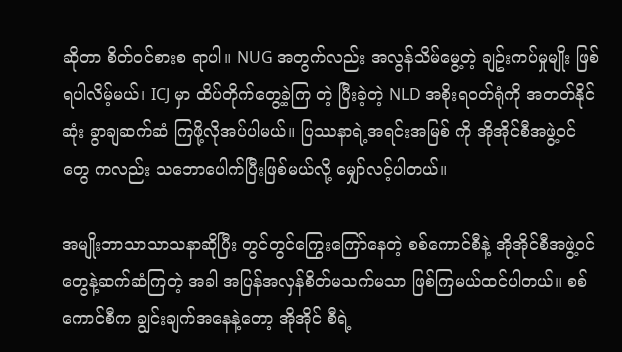ဆိုတာ စိတ်ဝင်စားစ ရာပါ။ NUG အတွက်လည်း အလွန်သိမ်မွေ့တဲ့ ချဥ်းကပ်မှုမျိုး ဖြစ်ရပါလိမ့်မယ်၊ ICJ မှာ ထိပ်တိုက်တွေ့ခဲ့ကြ တဲ့ ပြီးခဲ့တဲ့ NLD အစိုးရဝတ်ရုံကို အတတ်နိုင်ဆုံး ခွာချဆက်ဆံ ကြဖို့လိုအပ်ပါမယ်။ ပြဿနာရဲ့အရင်းအမြစ် ကို အိုအိုင်စီအဖွဲ့ဝင်တွေ ကလည်း သဘောပေါက်ပြီးဖြစ်မယ်လို့ မျှော်လင့်ပါတယ်။

အမျိုးဘာသာသာသနာဆိုပြီး တွင်တွင်ကြွေး‌ကြော်နေတဲ့ စစ်ကောင်စီနဲ့ အိုအိုင်စီအဖွဲ့ဝင်တွေနဲ့ဆက်ဆံကြတဲ့ အခါ အပြန်အလှန်စိတ်မသက်မသာ ဖြစ်ကြမယ်ထင်ပါတယ်။ စစ်ကောင်စီက ချွင်းချက်အနေနဲ့‌တော့ အိုအိုင် စီရဲ့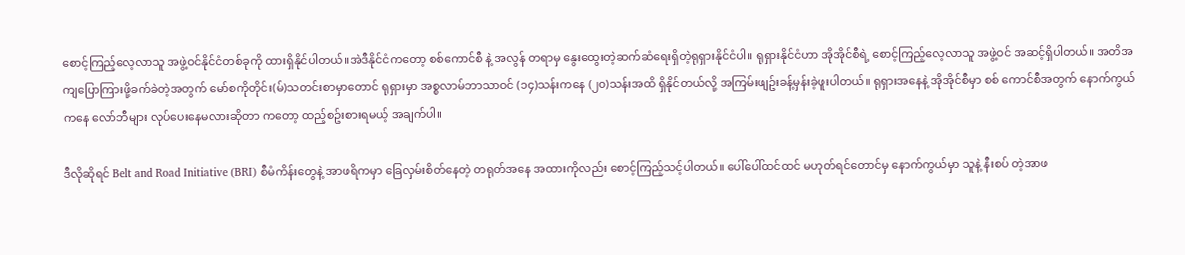စောင့်ကြည့်လေ့လာသူ အဖွဲ့ဝင်နိုင်ငံတစ်ခုကို ထားရှိနိုင်ပါတယ်။အဲဒီနိုင်ငံကတော့ စစ်ကောင်စီ နဲ့ အလွန် တရာမှ နွေးထွေးတဲ့ဆက်ဆံရေးရှိတဲ့ရုရှားနိုင်ငံပါ။ ရုရှားနိုင်ငံဟာ အိုအိုင်စီရဲ့ စောင့်ကြည့်လေ့လာသူ အဖွဲ့ဝင် အဆင့်ရှိပါတယ်။ အတိအကျပြောကြားဖို့ခက်ခဲတဲ့အတွက် မော်စကိုတိုင်း(မ်)သတင်းစာမှာတောင် ရုရှားမှာ အစ္စလာမ်ဘာသာဝင် (၁၄)သန်းကနေ (၂၀)သန်းအထိ ရှိနိုင်တယ်လို့ အကြမ်းဖျဥ်းခန့်မှန်းခဲ့ဖူးပါတယ်။ ရုရှားအနေနဲ့ အိုအိုင်စီမှာ စစ် ကောင်စီအတွက် နောက်ကွယ်ကနေ လော်ဘီများ လုပ်ပေးနေမလားဆိုတာ ကတော့ ထည့်စဥ်းစားရမယ့် အချက်ပါ။

ဒီလိုဆိုရင် Belt and Road Initiative (BRI) စီမံကိန်းတွေနဲ့ အာဖရိကမှာ ခြေလှမ်းစိတ်နေတဲ့ တရုတ်အနေ အထားကိုလည်း စောင့်ကြည့်သင့်ပါတယ်။ ပေါ်ပေါ်ထင်ထင် မဟုတ်ရင်တောင်မှ နောက်ကွယ်မှာ သူနဲ့ နီးစပ် တဲ့အာဖ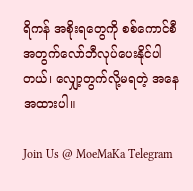ရိကန် အစိုးရတွေကို စစ်ကောင်စီအတွက်လော်ဘီလုပ်ပေးနိုင်ပါတယ်၊ လျှော့တွက်လို့မရတဲ့ အနေ အထားပါ။

Join Us @ MoeMaKa Telegram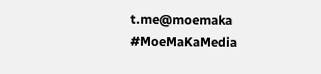t.me@moemaka
#MoeMaKaMedia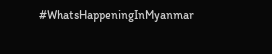#WhatsHappeningInMyanmar